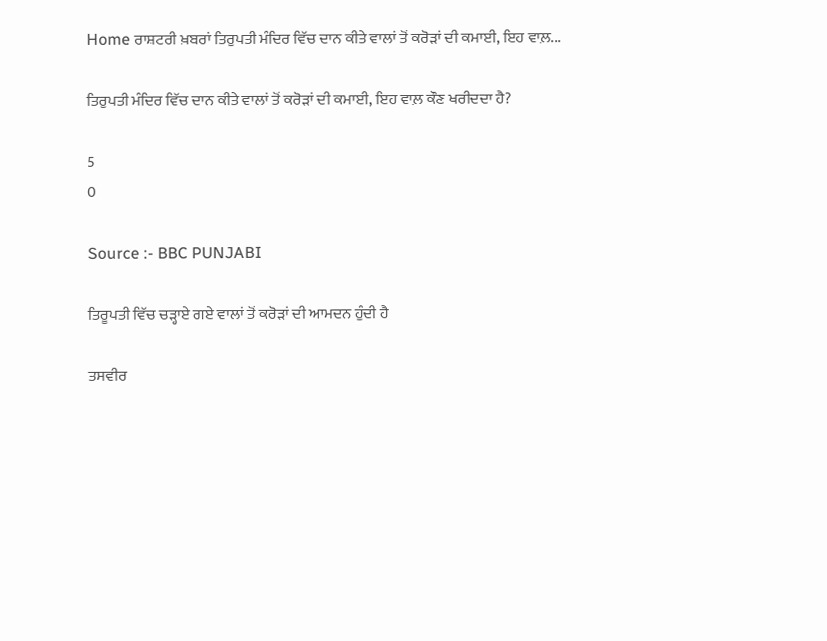Home ਰਾਸ਼ਟਰੀ ਖ਼ਬਰਾਂ ਤਿਰੁਪਤੀ ਮੰਦਿਰ ਵਿੱਚ ਦਾਨ ਕੀਤੇ ਵਾਲਾਂ ਤੋਂ ਕਰੋੜਾਂ ਦੀ ਕਮਾਈ, ਇਹ ਵਾਲ਼...

ਤਿਰੁਪਤੀ ਮੰਦਿਰ ਵਿੱਚ ਦਾਨ ਕੀਤੇ ਵਾਲਾਂ ਤੋਂ ਕਰੋੜਾਂ ਦੀ ਕਮਾਈ, ਇਹ ਵਾਲ਼ ਕੌਣ ਖਰੀਦਦਾ ਹੈ?

5
0

Source :- BBC PUNJABI

ਤਿਰੂਪਤੀ ਵਿੱਚ ਚੜ੍ਹਾਏ ਗਏ ਵਾਲਾਂ ਤੋਂ ਕਰੋੜਾਂ ਦੀ ਆਮਦਨ ਹੁੰਦੀ ਹੈ

ਤਸਵੀਰ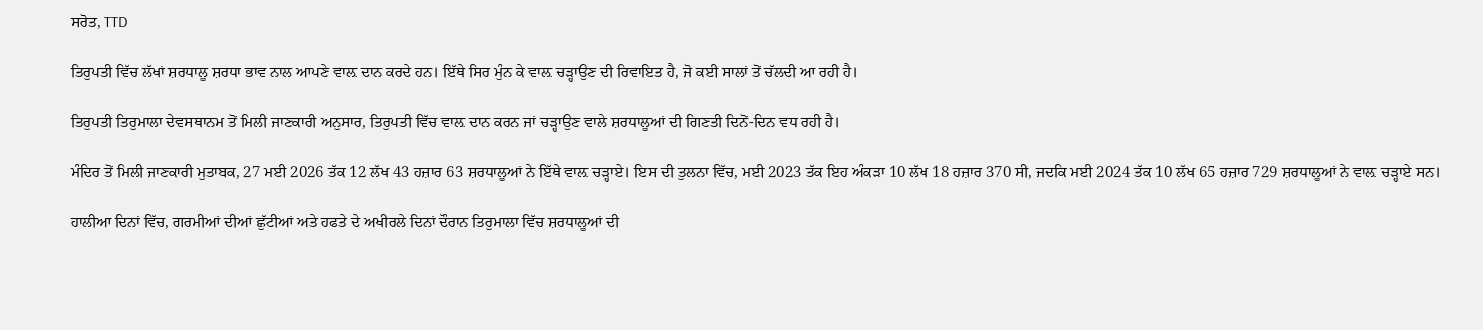ਸਰੋਤ, TTD

ਤਿਰੁਪਤੀ ਵਿੱਚ ਲੱਖਾਂ ਸ਼ਰਧਾਲੂ ਸ਼ਰਧਾ ਭਾਵ ਨਾਲ ਆਪਣੇ ਵਾਲ਼ ਦਾਨ ਕਰਦੇ ਹਨ। ਇੱਥੇ ਸਿਰ ਮੁੰਨ ਕੇ ਵਾਲ਼ ਚੜ੍ਹਾਉਣ ਦੀ ਰਿਵਾਇਤ ਹੈ, ਜੋ ਕਈ ਸਾਲਾਂ ਤੋਂ ਚੱਲਦੀ ਆ ਰਹੀ ਹੈ।

ਤਿਰੁਪਤੀ ਤਿਰੁਮਾਲਾ ਦੇਵਸਥਾਨਮ ਤੋਂ ਮਿਲੀ ਜਾਣਕਾਰੀ ਅਨੁਸਾਰ, ਤਿਰੁਪਤੀ ਵਿੱਚ ਵਾਲ਼ ਦਾਨ ਕਰਨ ਜਾਂ ਚੜ੍ਹਾਉਣ ਵਾਲੇ ਸ਼ਰਧਾਲੂਆਂ ਦੀ ਗਿਣਤੀ ਦਿਨੋਂ-ਦਿਨ ਵਧ ਰਹੀ ਹੈ।

ਮੰਦਿਰ ਤੋਂ ਮਿਲੀ ਜਾਣਕਾਰੀ ਮੁਤਾਬਕ, 27 ਮਈ 2026 ਤੱਕ 12 ਲੱਖ 43 ਹਜ਼ਾਰ 63 ਸ਼ਰਧਾਲੂਆਂ ਨੇ ਇੱਥੇ ਵਾਲ਼ ਚੜ੍ਹਾਏ। ਇਸ ਦੀ ਤੁਲਨਾ ਵਿੱਚ, ਮਈ 2023 ਤੱਕ ਇਹ ਅੰਕੜਾ 10 ਲੱਖ 18 ਹਜ਼ਾਰ 370 ਸੀ, ਜਦਕਿ ਮਈ 2024 ਤੱਕ 10 ਲੱਖ 65 ਹਜ਼ਾਰ 729 ਸ਼ਰਧਾਲੂਆਂ ਨੇ ਵਾਲ਼ ਚੜ੍ਹਾਏ ਸਨ।

ਹਾਲੀਆ ਦਿਨਾਂ ਵਿੱਚ, ਗਰਮੀਆਂ ਦੀਆਂ ਛੁੱਟੀਆਂ ਅਤੇ ਹਫਤੇ ਦੇ ਅਖੀਰਲੇ ਦਿਨਾਂ ਦੌਰਾਨ ਤਿਰੁਮਾਲਾ ਵਿੱਚ ਸ਼ਰਧਾਲੂਆਂ ਦੀ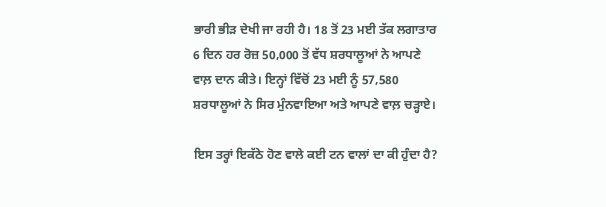ਭਾਰੀ ਭੀੜ ਦੇਖੀ ਜਾ ਰਹੀ ਹੈ। 18 ਤੋਂ 23 ਮਈ ਤੱਕ ਲਗਾਤਾਰ 6 ਦਿਨ ਹਰ ਰੋਜ਼ 50,000 ਤੋਂ ਵੱਧ ਸ਼ਰਧਾਲੂਆਂ ਨੇ ਆਪਣੇ ਵਾਲ਼ ਦਾਨ ਕੀਤੇ। ਇਨ੍ਹਾਂ ਵਿੱਚੋਂ 23 ਮਈ ਨੂੰ 57,580 ਸ਼ਰਧਾਲੂਆਂ ਨੇ ਸਿਰ ਮੁੰਨਵਾਇਆ ਅਤੇ ਆਪਣੇ ਵਾਲ਼ ਚੜ੍ਹਾਏ।

ਇਸ ਤਰ੍ਹਾਂ ਇਕੱਠੇ ਹੋਣ ਵਾਲੇ ਕਈ ਟਨ ਵਾਲਾਂ ਦਾ ਕੀ ਹੁੰਦਾ ਹੈ?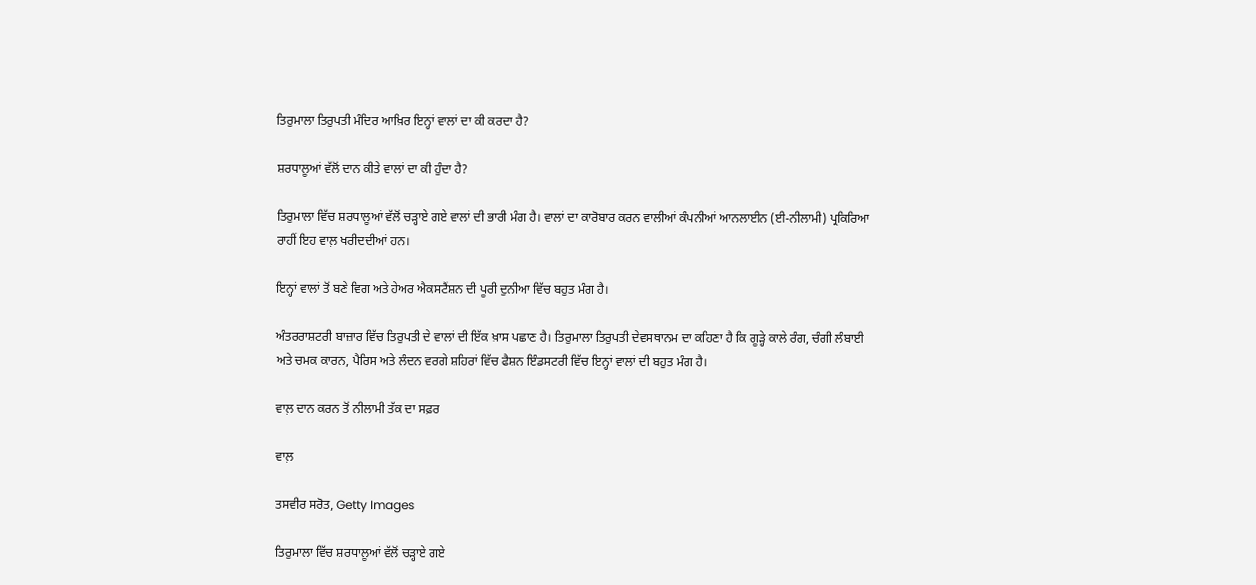ਤਿਰੁਮਾਲਾ ਤਿਰੁਪਤੀ ਮੰਦਿਰ ਆਖ਼ਿਰ ਇਨ੍ਹਾਂ ਵਾਲਾਂ ਦਾ ਕੀ ਕਰਦਾ ਹੈ?

ਸ਼ਰਧਾਲੂਆਂ ਵੱਲੋਂ ਦਾਨ ਕੀਤੇ ਵਾਲਾਂ ਦਾ ਕੀ ਹੁੰਦਾ ਹੈ?

ਤਿਰੁਮਾਲਾ ਵਿੱਚ ਸ਼ਰਧਾਲੂਆਂ ਵੱਲੋਂ ਚੜ੍ਹਾਏ ਗਏ ਵਾਲਾਂ ਦੀ ਭਾਰੀ ਮੰਗ ਹੈ। ਵਾਲਾਂ ਦਾ ਕਾਰੋਬਾਰ ਕਰਨ ਵਾਲੀਆਂ ਕੰਪਨੀਆਂ ਆਨਲਾਈਨ (ਈ-ਨੀਲਾਮੀ) ਪ੍ਰਕਿਰਿਆ ਰਾਹੀਂ ਇਹ ਵਾਲ਼ ਖਰੀਦਦੀਆਂ ਹਨ।

ਇਨ੍ਹਾਂ ਵਾਲਾਂ ਤੋਂ ਬਣੇ ਵਿਗ ਅਤੇ ਹੇਅਰ ਐਕਸਟੈਂਸ਼ਨ ਦੀ ਪੂਰੀ ਦੁਨੀਆ ਵਿੱਚ ਬਹੁਤ ਮੰਗ ਹੈ।

ਅੰਤਰਰਾਸ਼ਟਰੀ ਬਾਜ਼ਾਰ ਵਿੱਚ ਤਿਰੁਪਤੀ ਦੇ ਵਾਲਾਂ ਦੀ ਇੱਕ ਖ਼ਾਸ ਪਛਾਣ ਹੈ। ਤਿਰੁਮਾਲਾ ਤਿਰੁਪਤੀ ਦੇਵਸਥਾਨਮ ਦਾ ਕਹਿਣਾ ਹੈ ਕਿ ਗੂੜ੍ਹੇ ਕਾਲੇ ਰੰਗ, ਚੰਗੀ ਲੰਬਾਈ ਅਤੇ ਚਮਕ ਕਾਰਨ, ਪੈਰਿਸ ਅਤੇ ਲੰਦਨ ਵਰਗੇ ਸ਼ਹਿਰਾਂ ਵਿੱਚ ਫੈਸ਼ਨ ਇੰਡਸਟਰੀ ਵਿੱਚ ਇਨ੍ਹਾਂ ਵਾਲਾਂ ਦੀ ਬਹੁਤ ਮੰਗ ਹੈ।

ਵਾਲ਼ ਦਾਨ ਕਰਨ ਤੋਂ ਨੀਲਾਮੀ ਤੱਕ ਦਾ ਸਫ਼ਰ

ਵਾਲ਼

ਤਸਵੀਰ ਸਰੋਤ, Getty Images

ਤਿਰੁਮਾਲਾ ਵਿੱਚ ਸ਼ਰਧਾਲੂਆਂ ਵੱਲੋਂ ਚੜ੍ਹਾਏ ਗਏ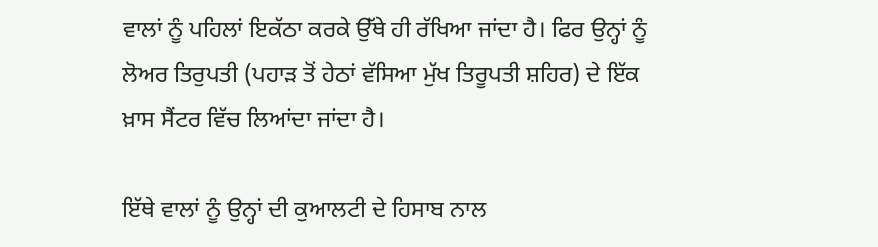ਵਾਲਾਂ ਨੂੰ ਪਹਿਲਾਂ ਇਕੱਠਾ ਕਰਕੇ ਉੱਥੇ ਹੀ ਰੱਖਿਆ ਜਾਂਦਾ ਹੈ। ਫਿਰ ਉਨ੍ਹਾਂ ਨੂੰ ਲੋਅਰ ਤਿਰੁਪਤੀ (ਪਹਾੜ ਤੋਂ ਹੇਠਾਂ ਵੱਸਿਆ ਮੁੱਖ ਤਿਰੂਪਤੀ ਸ਼ਹਿਰ) ਦੇ ਇੱਕ ਖ਼ਾਸ ਸੈਂਟਰ ਵਿੱਚ ਲਿਆਂਦਾ ਜਾਂਦਾ ਹੈ।

ਇੱਥੇ ਵਾਲਾਂ ਨੂੰ ਉਨ੍ਹਾਂ ਦੀ ਕੁਆਲਟੀ ਦੇ ਹਿਸਾਬ ਨਾਲ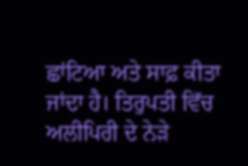ਛਾਂਟਿਆ ਅਤੇ ਸਾਫ਼ ਕੀਤਾ ਜਾਂਦਾ ਹੈ। ਤਿਰੁਪਤੀ ਵਿੱਚ ਅਲੀਪਿਰੀ ਦੇ ਨੇੜੇ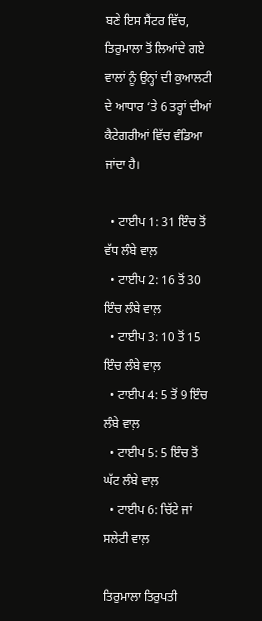ਬਣੇ ਇਸ ਸੈਂਟਰ ਵਿੱਚ, ਤਿਰੁਮਾਲਾ ਤੋਂ ਲਿਆਂਦੇ ਗਏ ਵਾਲਾਂ ਨੂੰ ਉਨ੍ਹਾਂ ਦੀ ਕੁਆਲਟੀ ਦੇ ਆਧਾਰ ‘ਤੇ 6 ਤਰ੍ਹਾਂ ਦੀਆਂ ਕੈਟੇਗਰੀਆਂ ਵਿੱਚ ਵੰਡਿਆ ਜਾਂਦਾ ਹੈ।

  • ਟਾਈਪ 1: 31 ਇੰਚ ਤੋਂ ਵੱਧ ਲੰਬੇ ਵਾਲ਼
  • ਟਾਈਪ 2: 16 ਤੋਂ 30 ਇੰਚ ਲੰਬੇ ਵਾਲ਼
  • ਟਾਈਪ 3: 10 ਤੋਂ 15 ਇੰਚ ਲੰਬੇ ਵਾਲ਼
  • ਟਾਈਪ 4: 5 ਤੋਂ 9 ਇੰਚ ਲੰਬੇ ਵਾਲ਼
  • ਟਾਈਪ 5: 5 ਇੰਚ ਤੋਂ ਘੱਟ ਲੰਬੇ ਵਾਲ਼
  • ਟਾਈਪ 6: ਚਿੱਟੇ ਜਾਂ ਸਲੇਟੀ ਵਾਲ਼

ਤਿਰੁਮਾਲਾ ਤਿਰੁਪਤੀ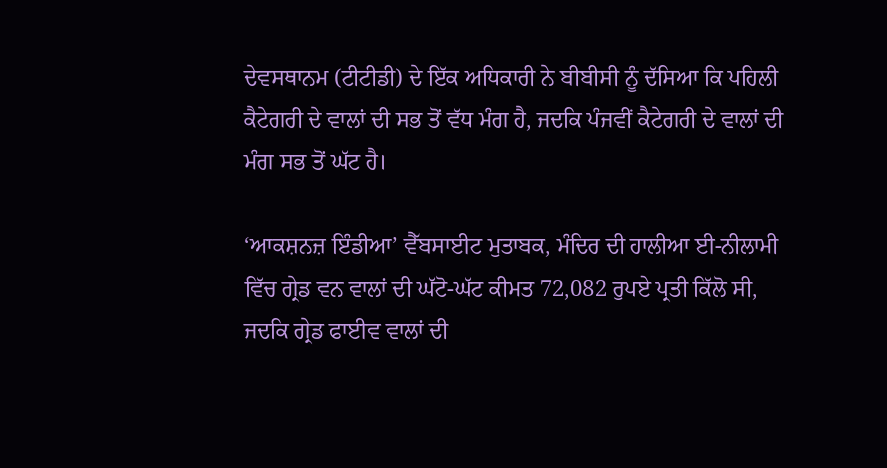ਦੇਵਸਥਾਨਮ (ਟੀਟੀਡੀ) ਦੇ ਇੱਕ ਅਧਿਕਾਰੀ ਨੇ ਬੀਬੀਸੀ ਨੂੰ ਦੱਸਿਆ ਕਿ ਪਹਿਲੀ ਕੈਟੇਗਰੀ ਦੇ ਵਾਲਾਂ ਦੀ ਸਭ ਤੋਂ ਵੱਧ ਮੰਗ ਹੈ, ਜਦਕਿ ਪੰਜਵੀਂ ਕੈਟੇਗਰੀ ਦੇ ਵਾਲਾਂ ਦੀ ਮੰਗ ਸਭ ਤੋਂ ਘੱਟ ਹੈ।

‘ਆਕਸ਼ਨਜ਼ ਇੰਡੀਆ’ ਵੈੱਬਸਾਈਟ ਮੁਤਾਬਕ, ਮੰਦਿਰ ਦੀ ਹਾਲੀਆ ਈ-ਨੀਲਾਮੀ ਵਿੱਚ ਗ੍ਰੇਡ ਵਨ ਵਾਲਾਂ ਦੀ ਘੱਟੋ-ਘੱਟ ਕੀਮਤ 72,082 ਰੁਪਏ ਪ੍ਰਤੀ ਕਿੱਲੋ ਸੀ, ਜਦਕਿ ਗ੍ਰੇਡ ਫਾਈਵ ਵਾਲਾਂ ਦੀ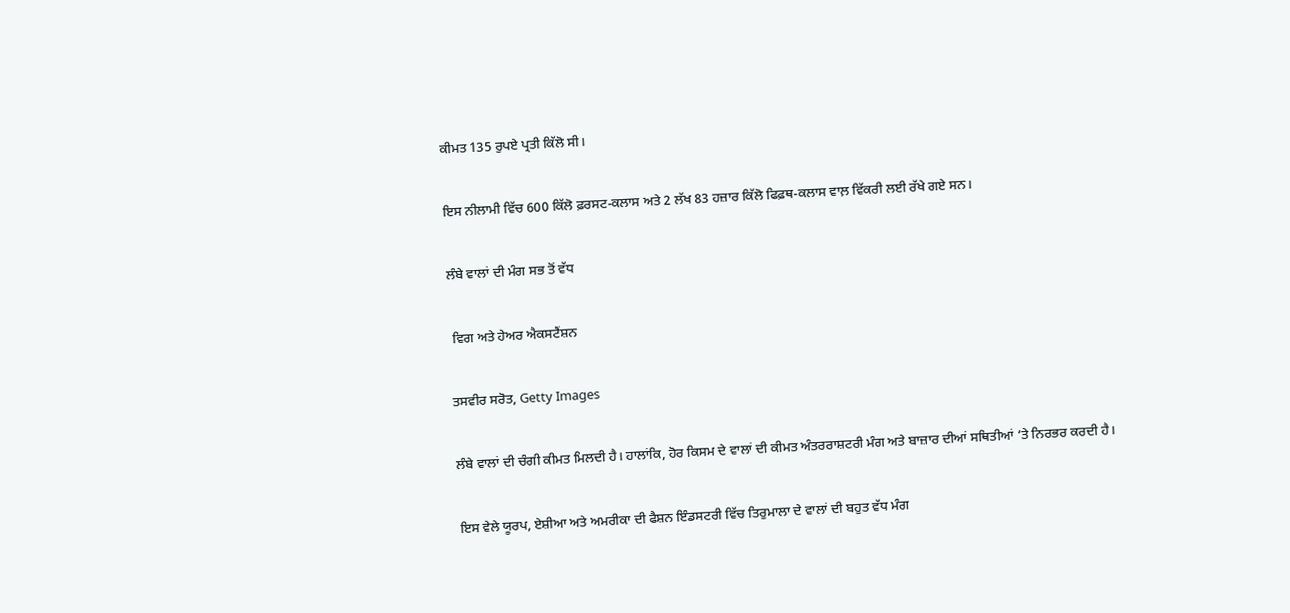ਕੀਮਤ 135 ਰੁਪਏ ਪ੍ਰਤੀ ਕਿੱਲੋ ਸੀ।

ਇਸ ਨੀਲਾਮੀ ਵਿੱਚ 600 ਕਿੱਲੋ ਫ਼ਰਸਟ-ਕਲਾਸ ਅਤੇ 2 ਲੱਖ 83 ਹਜ਼ਾਰ ਕਿੱਲੋ ਫਿਫ਼ਥ-ਕਲਾਸ ਵਾਲ਼ ਵਿੱਕਰੀ ਲਈ ਰੱਖੇ ਗਏ ਸਨ।

ਲੰਬੇ ਵਾਲਾਂ ਦੀ ਮੰਗ ਸਭ ਤੋਂ ਵੱਧ

 ਵਿਗ ਅਤੇ ਹੇਅਰ ਐਕਸਟੈਂਸ਼ਨ

ਤਸਵੀਰ ਸਰੋਤ, Getty Images

ਲੰਬੇ ਵਾਲਾਂ ਦੀ ਚੰਗੀ ਕੀਮਤ ਮਿਲਦੀ ਹੈ। ਹਾਲਾਂਕਿ, ਹੋਰ ਕਿਸਮ ਦੇ ਵਾਲਾਂ ਦੀ ਕੀਮਤ ਅੰਤਰਰਾਸ਼ਟਰੀ ਮੰਗ ਅਤੇ ਬਾਜ਼ਾਰ ਦੀਆਂ ਸਥਿਤੀਆਂ ‘ਤੇ ਨਿਰਭਰ ਕਰਦੀ ਹੈ।

ਇਸ ਵੇਲੇ ਯੂਰਪ, ਏਸ਼ੀਆ ਅਤੇ ਅਮਰੀਕਾ ਦੀ ਫੈਸ਼ਨ ਇੰਡਸਟਰੀ ਵਿੱਚ ਤਿਰੁਮਾਲਾ ਦੇ ਵਾਲਾਂ ਦੀ ਬਹੁਤ ਵੱਧ ਮੰਗ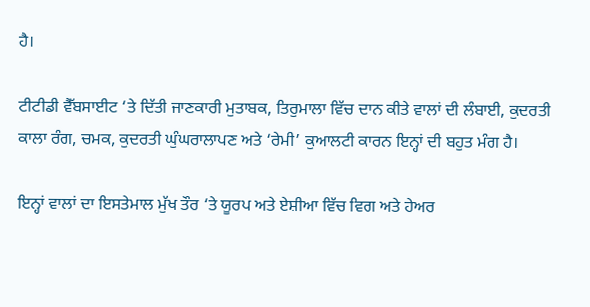ਹੈ।

ਟੀਟੀਡੀ ਵੈੱਬਸਾਈਟ ‘ਤੇ ਦਿੱਤੀ ਜਾਣਕਾਰੀ ਮੁਤਾਬਕ, ਤਿਰੁਮਾਲਾ ਵਿੱਚ ਦਾਨ ਕੀਤੇ ਵਾਲਾਂ ਦੀ ਲੰਬਾਈ, ਕੁਦਰਤੀ ਕਾਲਾ ਰੰਗ, ਚਮਕ, ਕੁਦਰਤੀ ਘੁੰਘਰਾਲਾਪਣ ਅਤੇ ‘ਰੇਮੀ’ ਕੁਆਲਟੀ ਕਾਰਨ ਇਨ੍ਹਾਂ ਦੀ ਬਹੁਤ ਮੰਗ ਹੈ।

ਇਨ੍ਹਾਂ ਵਾਲਾਂ ਦਾ ਇਸਤੇਮਾਲ ਮੁੱਖ ਤੌਰ ‘ਤੇ ਯੂਰਪ ਅਤੇ ਏਸ਼ੀਆ ਵਿੱਚ ਵਿਗ ਅਤੇ ਹੇਅਰ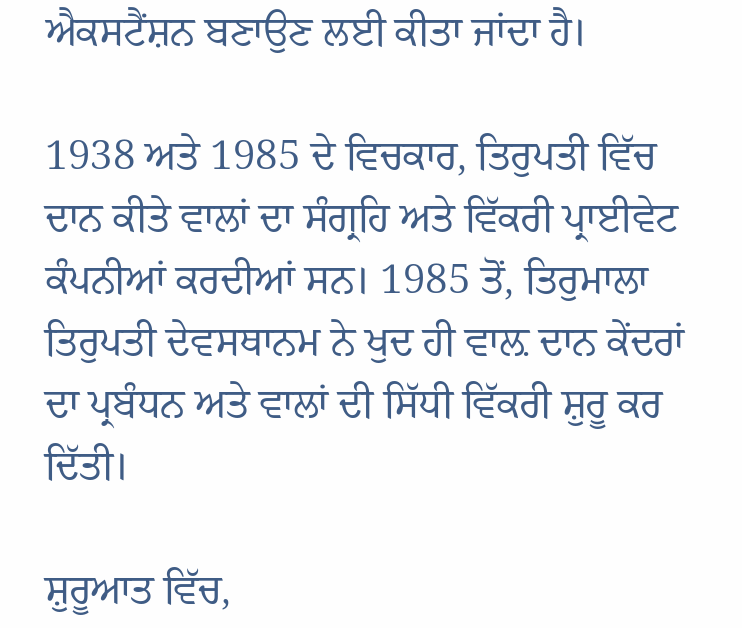ਐਕਸਟੈਂਸ਼ਨ ਬਣਾਉਣ ਲਈ ਕੀਤਾ ਜਾਂਦਾ ਹੈ।

1938 ਅਤੇ 1985 ਦੇ ਵਿਚਕਾਰ, ਤਿਰੁਪਤੀ ਵਿੱਚ ਦਾਨ ਕੀਤੇ ਵਾਲਾਂ ਦਾ ਸੰਗ੍ਰਹਿ ਅਤੇ ਵਿੱਕਰੀ ਪ੍ਰਾਈਵੇਟ ਕੰਪਨੀਆਂ ਕਰਦੀਆਂ ਸਨ। 1985 ਤੋਂ, ਤਿਰੁਮਾਲਾ ਤਿਰੁਪਤੀ ਦੇਵਸਥਾਨਮ ਨੇ ਖੁਦ ਹੀ ਵਾਲ਼ ਦਾਨ ਕੇਂਦਰਾਂ ਦਾ ਪ੍ਰਬੰਧਨ ਅਤੇ ਵਾਲਾਂ ਦੀ ਸਿੱਧੀ ਵਿੱਕਰੀ ਸ਼ੁਰੂ ਕਰ ਦਿੱਤੀ।

ਸ਼ੁਰੂਆਤ ਵਿੱਚ,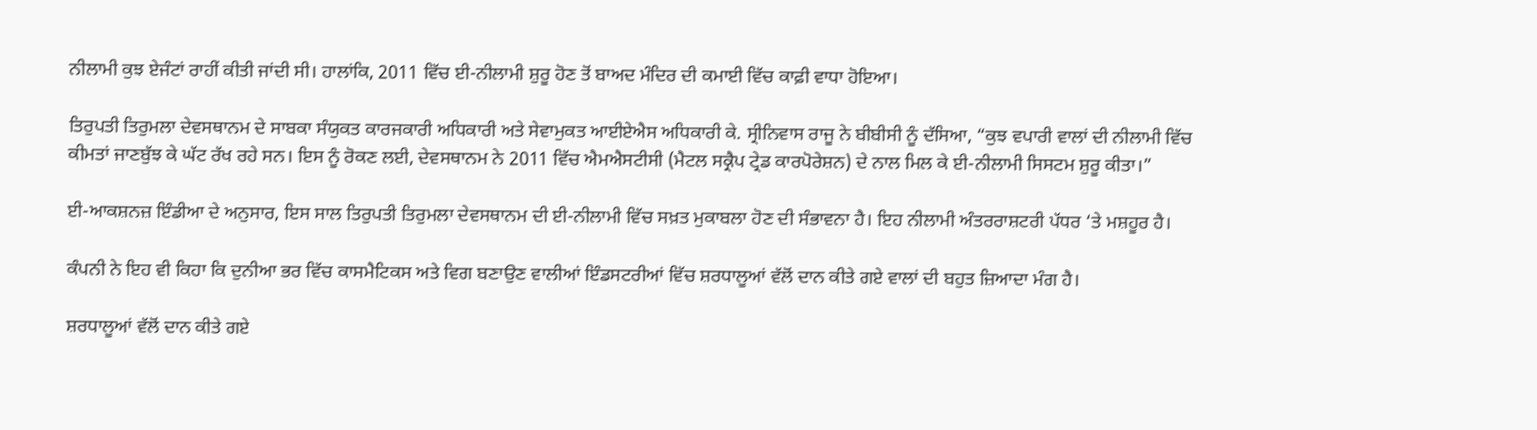ਨੀਲਾਮੀ ਕੁਝ ਏਜੰਟਾਂ ਰਾਹੀਂ ਕੀਤੀ ਜਾਂਦੀ ਸੀ। ਹਾਲਾਂਕਿ, 2011 ਵਿੱਚ ਈ-ਨੀਲਾਮੀ ਸ਼ੁਰੂ ਹੋਣ ਤੋਂ ਬਾਅਦ ਮੰਦਿਰ ਦੀ ਕਮਾਈ ਵਿੱਚ ਕਾਫ਼ੀ ਵਾਧਾ ਹੋਇਆ।

ਤਿਰੁਪਤੀ ਤਿਰੁਮਲਾ ਦੇਵਸਥਾਨਮ ਦੇ ਸਾਬਕਾ ਸੰਯੁਕਤ ਕਾਰਜਕਾਰੀ ਅਧਿਕਾਰੀ ਅਤੇ ਸੇਵਾਮੁਕਤ ਆਈਏਐਸ ਅਧਿਕਾਰੀ ਕੇ. ਸ੍ਰੀਨਿਵਾਸ ਰਾਜੂ ਨੇ ਬੀਬੀਸੀ ਨੂੰ ਦੱਸਿਆ, “ਕੁਝ ਵਪਾਰੀ ਵਾਲਾਂ ਦੀ ਨੀਲਾਮੀ ਵਿੱਚ ਕੀਮਤਾਂ ਜਾਣਬੁੱਝ ਕੇ ਘੱਟ ਰੱਖ ਰਹੇ ਸਨ। ਇਸ ਨੂੰ ਰੋਕਣ ਲਈ, ਦੇਵਸਥਾਨਮ ਨੇ 2011 ਵਿੱਚ ਐਮਐਸਟੀਸੀ (ਮੈਟਲ ਸਕ੍ਰੈਪ ਟ੍ਰੇਡ ਕਾਰਪੋਰੇਸ਼ਨ) ਦੇ ਨਾਲ ਮਿਲ ਕੇ ਈ-ਨੀਲਾਮੀ ਸਿਸਟਮ ਸ਼ੁਰੂ ਕੀਤਾ।”

ਈ-ਆਕਸ਼ਨਜ਼ ਇੰਡੀਆ ਦੇ ਅਨੁਸਾਰ, ਇਸ ਸਾਲ ਤਿਰੁਪਤੀ ਤਿਰੁਮਲਾ ਦੇਵਸਥਾਨਮ ਦੀ ਈ-ਨੀਲਾਮੀ ਵਿੱਚ ਸਖ਼ਤ ਮੁਕਾਬਲਾ ਹੋਣ ਦੀ ਸੰਭਾਵਨਾ ਹੈ। ਇਹ ਨੀਲਾਮੀ ਅੰਤਰਰਾਸ਼ਟਰੀ ਪੱਧਰ ‘ਤੇ ਮਸ਼ਹੂਰ ਹੈ।

ਕੰਪਨੀ ਨੇ ਇਹ ਵੀ ਕਿਹਾ ਕਿ ਦੁਨੀਆ ਭਰ ਵਿੱਚ ਕਾਸਮੈਟਿਕਸ ਅਤੇ ਵਿਗ ਬਣਾਉਣ ਵਾਲੀਆਂ ਇੰਡਸਟਰੀਆਂ ਵਿੱਚ ਸ਼ਰਧਾਲੂਆਂ ਵੱਲੋਂ ਦਾਨ ਕੀਤੇ ਗਏ ਵਾਲਾਂ ਦੀ ਬਹੁਤ ਜ਼ਿਆਦਾ ਮੰਗ ਹੈ।

ਸ਼ਰਧਾਲੂਆਂ ਵੱਲੋਂ ਦਾਨ ਕੀਤੇ ਗਏ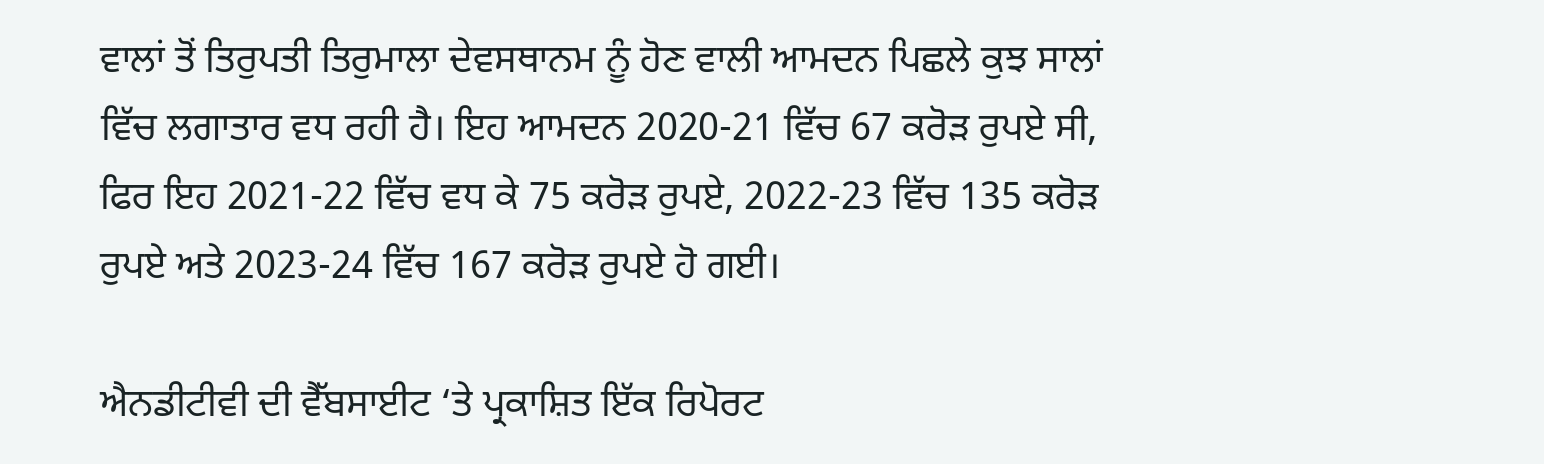ਵਾਲਾਂ ਤੋਂ ਤਿਰੁਪਤੀ ਤਿਰੁਮਾਲਾ ਦੇਵਸਥਾਨਮ ਨੂੰ ਹੋਣ ਵਾਲੀ ਆਮਦਨ ਪਿਛਲੇ ਕੁਝ ਸਾਲਾਂ ਵਿੱਚ ਲਗਾਤਾਰ ਵਧ ਰਹੀ ਹੈ। ਇਹ ਆਮਦਨ 2020-21 ਵਿੱਚ 67 ਕਰੋੜ ਰੁਪਏ ਸੀ, ਫਿਰ ਇਹ 2021-22 ਵਿੱਚ ਵਧ ਕੇ 75 ਕਰੋੜ ਰੁਪਏ, 2022-23 ਵਿੱਚ 135 ਕਰੋੜ ਰੁਪਏ ਅਤੇ 2023-24 ਵਿੱਚ 167 ਕਰੋੜ ਰੁਪਏ ਹੋ ਗਈ।

ਐਨਡੀਟੀਵੀ ਦੀ ਵੈੱਬਸਾਈਟ ‘ਤੇ ਪ੍ਰਕਾਸ਼ਿਤ ਇੱਕ ਰਿਪੋਰਟ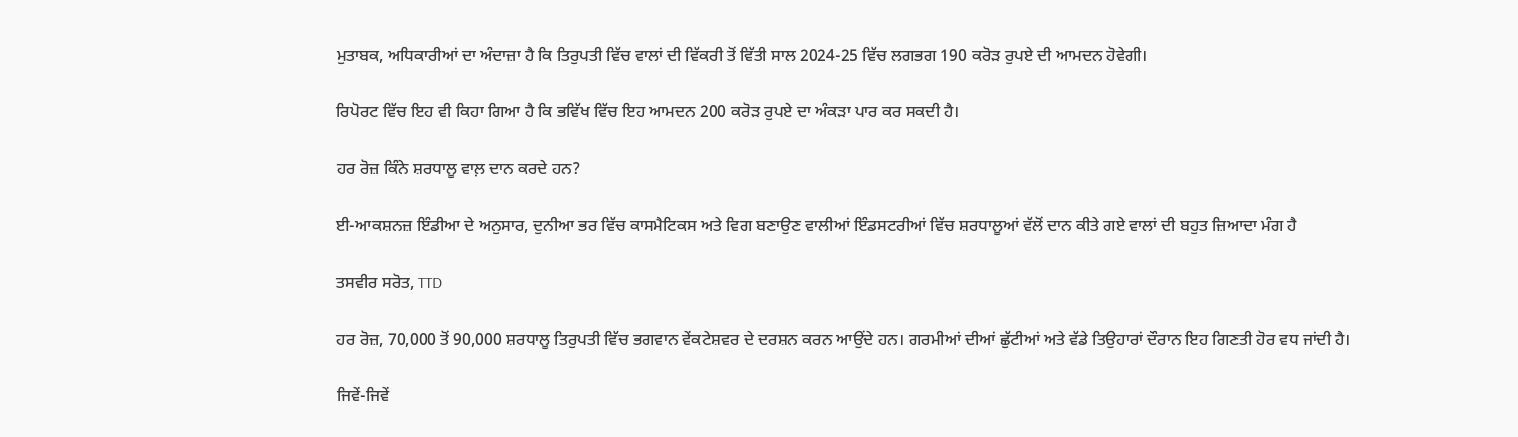ਮੁਤਾਬਕ, ਅਧਿਕਾਰੀਆਂ ਦਾ ਅੰਦਾਜ਼ਾ ਹੈ ਕਿ ਤਿਰੁਪਤੀ ਵਿੱਚ ਵਾਲਾਂ ਦੀ ਵਿੱਕਰੀ ਤੋਂ ਵਿੱਤੀ ਸਾਲ 2024-25 ਵਿੱਚ ਲਗਭਗ 190 ਕਰੋੜ ਰੁਪਏ ਦੀ ਆਮਦਨ ਹੋਵੇਗੀ।

ਰਿਪੋਰਟ ਵਿੱਚ ਇਹ ਵੀ ਕਿਹਾ ਗਿਆ ਹੈ ਕਿ ਭਵਿੱਖ ਵਿੱਚ ਇਹ ਆਮਦਨ 200 ਕਰੋੜ ਰੁਪਏ ਦਾ ਅੰਕੜਾ ਪਾਰ ਕਰ ਸਕਦੀ ਹੈ।

ਹਰ ਰੋਜ਼ ਕਿੰਨੇ ਸ਼ਰਧਾਲੂ ਵਾਲ਼ ਦਾਨ ਕਰਦੇ ਹਨ?

ਈ-ਆਕਸ਼ਨਜ਼ ਇੰਡੀਆ ਦੇ ਅਨੁਸਾਰ, ਦੁਨੀਆ ਭਰ ਵਿੱਚ ਕਾਸਮੈਟਿਕਸ ਅਤੇ ਵਿਗ ਬਣਾਉਣ ਵਾਲੀਆਂ ਇੰਡਸਟਰੀਆਂ ਵਿੱਚ ਸ਼ਰਧਾਲੂਆਂ ਵੱਲੋਂ ਦਾਨ ਕੀਤੇ ਗਏ ਵਾਲਾਂ ਦੀ ਬਹੁਤ ਜ਼ਿਆਦਾ ਮੰਗ ਹੈ

ਤਸਵੀਰ ਸਰੋਤ, TTD

ਹਰ ਰੋਜ਼, 70,000 ਤੋਂ 90,000 ਸ਼ਰਧਾਲੂ ਤਿਰੁਪਤੀ ਵਿੱਚ ਭਗਵਾਨ ਵੇਂਕਟੇਸ਼ਵਰ ਦੇ ਦਰਸ਼ਨ ਕਰਨ ਆਉਂਦੇ ਹਨ। ਗਰਮੀਆਂ ਦੀਆਂ ਛੁੱਟੀਆਂ ਅਤੇ ਵੱਡੇ ਤਿਉਹਾਰਾਂ ਦੌਰਾਨ ਇਹ ਗਿਣਤੀ ਹੋਰ ਵਧ ਜਾਂਦੀ ਹੈ।

ਜਿਵੇਂ-ਜਿਵੇਂ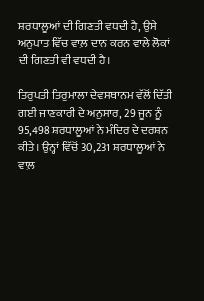ਸ਼ਰਧਾਲੂਆਂ ਦੀ ਗਿਣਤੀ ਵਧਦੀ ਹੈ, ਉਸੇ ਅਨੁਪਾਤ ਵਿੱਚ ਵਾਲ਼ ਦਾਨ ਕਰਨ ਵਾਲੇ ਲੋਕਾਂ ਦੀ ਗਿਣਤੀ ਵੀ ਵਧਦੀ ਹੈ।

ਤਿਰੁਪਤੀ ਤਿਰੁਮਾਲਾ ਦੇਵਸਥਾਨਮ ਵੱਲੋਂ ਦਿੱਤੀ ਗਈ ਜਾਣਕਾਰੀ ਦੇ ਅਨੁਸਾਰ, 29 ਜੂਨ ਨੂੰ 95,498 ਸ਼ਰਧਾਲੂਆਂ ਨੇ ਮੰਦਿਰ ਦੇ ਦਰਸ਼ਨ ਕੀਤੇ। ਉਨ੍ਹਾਂ ਵਿੱਚੋਂ 30,231 ਸ਼ਰਧਾਲੂਆਂ ਨੇ ਵਾਲ਼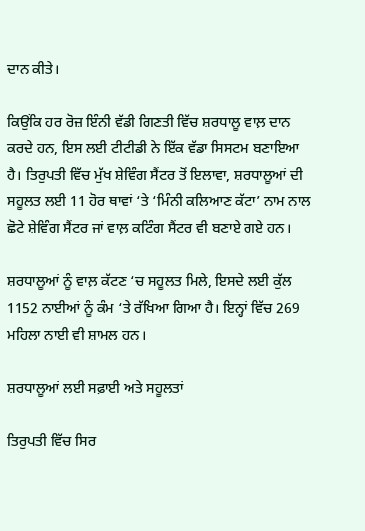ਦਾਨ ਕੀਤੇ।

ਕਿਉਂਕਿ ਹਰ ਰੋਜ਼ ਇੰਨੀ ਵੱਡੀ ਗਿਣਤੀ ਵਿੱਚ ਸ਼ਰਧਾਲੂ ਵਾਲ਼ ਦਾਨ ਕਰਦੇ ਹਨ, ਇਸ ਲਈ ਟੀਟੀਡੀ ਨੇ ਇੱਕ ਵੱਡਾ ਸਿਸਟਮ ਬਣਾਇਆ ਹੈ। ਤਿਰੁਪਤੀ ਵਿੱਚ ਮੁੱਖ ਸ਼ੇਵਿੰਗ ਸੈਂਟਰ ਤੋਂ ਇਲਾਵਾ, ਸ਼ਰਧਾਲੂਆਂ ਦੀ ਸਹੂਲਤ ਲਈ 11 ਹੋਰ ਥਾਵਾਂ ‘ਤੇ ‘ਮਿੰਨੀ ਕਲਿਆਣ ਕੱਟਾ’ ਨਾਮ ਨਾਲ ਛੋਟੇ ਸ਼ੇਵਿੰਗ ਸੈਂਟਰ ਜਾਂ ਵਾਲ਼ ਕਟਿੰਗ ਸੈਂਟਰ ਵੀ ਬਣਾਏ ਗਏ ਹਨ।

ਸ਼ਰਧਾਲੂਆਂ ਨੂੰ ਵਾਲ਼ ਕੱਟਣ ‘ਚ ਸਹੂਲਤ ਮਿਲੇ, ਇਸਦੇ ਲਈ ਕੁੱਲ 1152 ਨਾਈਆਂ ਨੂੰ ਕੰਮ ‘ਤੇ ਰੱਖਿਆ ਗਿਆ ਹੈ। ਇਨ੍ਹਾਂ ਵਿੱਚ 269 ਮਹਿਲਾ ਨਾਈ ਵੀ ਸ਼ਾਮਲ ਹਨ।

ਸ਼ਰਧਾਲੂਆਂ ਲਈ ਸਫ਼ਾਈ ਅਤੇ ਸਹੂਲਤਾਂ

ਤਿਰੁਪਤੀ ਵਿੱਚ ਸਿਰ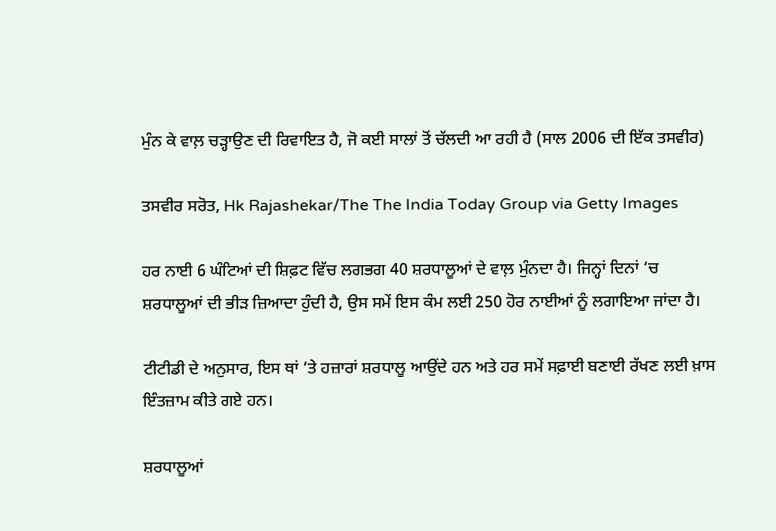ਮੁੰਨ ਕੇ ਵਾਲ਼ ਚੜ੍ਹਾਉਣ ਦੀ ਰਿਵਾਇਤ ਹੈ, ਜੋ ਕਈ ਸਾਲਾਂ ਤੋਂ ਚੱਲਦੀ ਆ ਰਹੀ ਹੈ (ਸਾਲ 2006 ਦੀ ਇੱਕ ਤਸਵੀਰ)

ਤਸਵੀਰ ਸਰੋਤ, Hk Rajashekar/The The India Today Group via Getty Images

ਹਰ ਨਾਈ 6 ਘੰਟਿਆਂ ਦੀ ਸ਼ਿਫ਼ਟ ਵਿੱਚ ਲਗਭਗ 40 ਸ਼ਰਧਾਲੂਆਂ ਦੇ ਵਾਲ਼ ਮੁੰਨਦਾ ਹੈ। ਜਿਨ੍ਹਾਂ ਦਿਨਾਂ ‘ਚ ਸ਼ਰਧਾਲੂਆਂ ਦੀ ਭੀੜ ਜ਼ਿਆਦਾ ਹੁੰਦੀ ਹੈ, ਉਸ ਸਮੇਂ ਇਸ ਕੰਮ ਲਈ 250 ਹੋਰ ਨਾਈਆਂ ਨੂੰ ਲਗਾਇਆ ਜਾਂਦਾ ਹੈ।

ਟੀਟੀਡੀ ਦੇ ਅਨੁਸਾਰ, ਇਸ ਥਾਂ ‘ਤੇ ਹਜ਼ਾਰਾਂ ਸ਼ਰਧਾਲੂ ਆਉਂਦੇ ਹਨ ਅਤੇ ਹਰ ਸਮੇਂ ਸਫ਼ਾਈ ਬਣਾਈ ਰੱਖਣ ਲਈ ਖ਼ਾਸ ਇੰਤਜ਼ਾਮ ਕੀਤੇ ਗਏ ਹਨ।

ਸ਼ਰਧਾਲੂਆਂ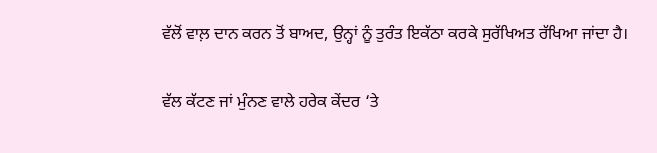ਵੱਲੋਂ ਵਾਲ਼ ਦਾਨ ਕਰਨ ਤੋਂ ਬਾਅਦ, ਉਨ੍ਹਾਂ ਨੂੰ ਤੁਰੰਤ ਇਕੱਠਾ ਕਰਕੇ ਸੁਰੱਖਿਅਤ ਰੱਖਿਆ ਜਾਂਦਾ ਹੈ।

ਵੱਲ ਕੱਟਣ ਜਾਂ ਮੁੰਨਣ ਵਾਲੇ ਹਰੇਕ ਕੇਂਦਰ ‘ਤੇ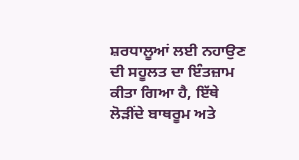ਸ਼ਰਧਾਲੂਆਂ ਲਈ ਨਹਾਉਣ ਦੀ ਸਹੂਲਤ ਦਾ ਇੰਤਜ਼ਾਮ ਕੀਤਾ ਗਿਆ ਹੈ, ਇੱਥੇ ਲੋੜੀਂਦੇ ਬਾਥਰੂਮ ਅਤੇ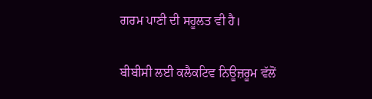ਗਰਮ ਪਾਣੀ ਦੀ ਸਹੂਲਤ ਵੀ ਹੈ।

ਬੀਬੀਸੀ ਲਈ ਕਲੈਕਟਿਵ ਨਿਊਜ਼ਰੂਮ ਵੱਲੋਂ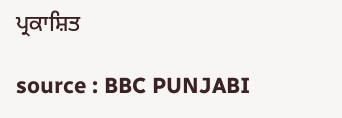ਪ੍ਰਕਾਸ਼ਿਤ

source : BBC PUNJABI